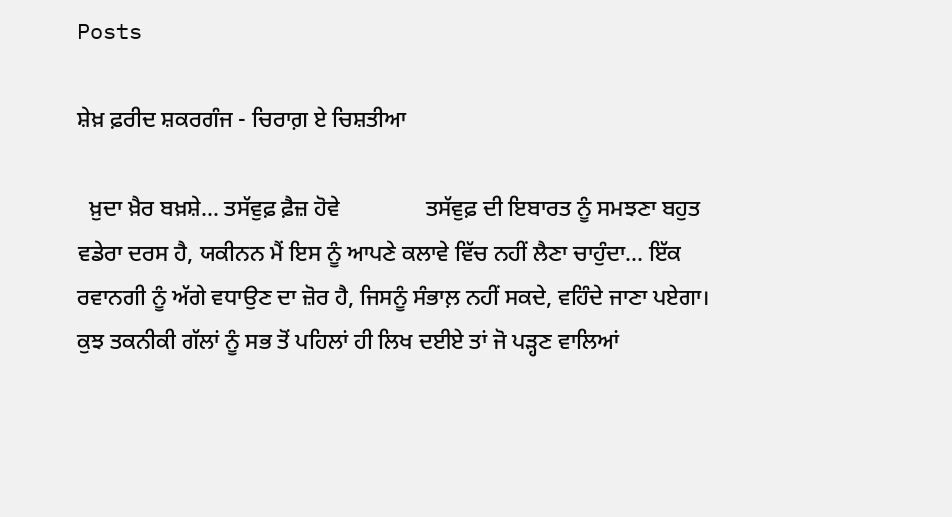Posts

ਸ਼ੇਖ਼ ਫ਼ਰੀਦ ਸ਼ਕਰਗੰਜ - ਚਿਰਾਗ਼ ਏ ਚਿਸ਼ਤੀਆ

  ਖ਼ੁਦਾ ਖ਼ੈਰ ਬਖ਼ਸ਼ੇ... ਤਸੱਵੁਫ਼ ਫ਼ੈਜ਼ ਹੋਵੇ               ਤਸੱਵੁਫ਼ ਦੀ ਇਬਾਰਤ ਨੂੰ ਸਮਝਣਾ ਬਹੁਤ ਵਡੇਰਾ ਦਰਸ ਹੈ, ਯਕੀਨਨ ਮੈਂ ਇਸ ਨੂੰ ਆਪਣੇ ਕਲਾਵੇ ਵਿੱਚ ਨਹੀਂ ਲੈਣਾ ਚਾਹੁੰਦਾ... ਇੱਕ ਰਵਾਨਗੀ ਨੂੰ ਅੱਗੇ ਵਧਾਉਣ ਦਾ ਜ਼ੋਰ ਹੈ, ਜਿਸਨੂੰ ਸੰਭਾਲ਼ ਨਹੀਂ ਸਕਦੇ, ਵਹਿੰਦੇ ਜਾਣਾ ਪਏਗਾ। ਕੁਝ ਤਕਨੀਕੀ ਗੱਲਾਂ ਨੂੰ ਸਭ ਤੋਂ ਪਹਿਲਾਂ ਹੀ ਲਿਖ ਦਈਏ ਤਾਂ ਜੋ ਪੜ੍ਹਣ ਵਾਲਿਆਂ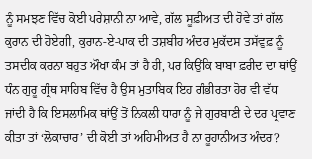ਨੂੰ ਸਮਝਣ ਵਿੱਚ ਕੋਈ ਪਰੇਸ਼ਾਨੀ ਨਾ ਆਵੇ, ਗੱਲ ਸੂਫ਼ੀਅਤ ਦੀ ਹੋਵੇ ਤਾਂ ਗੱਲ ਕੁਰਾਨ ਦੀ ਹੋਏਗੀ, ਕੁਰਾਨ-ਏ-ਪਾਕ ਦੀ ਤਸ਼ਬੀਹ ਅੰਦਰ ਮੁਕੱਦਸ ਤਸੱਵੁਫ਼ ਨੂੰ ਤਸਦੀਕ ਕਰਨਾ ਬਹੁਤ ਔਖਾ ਕੰਮ ਤਾਂ ਹੈ ਹੀ, ਪਰ ਕਿਉਂਕਿ ਬਾਬਾ ਫ਼ਰੀਦ ਦਾ ਥਾਂਉਂ ਧੰਨ ਗੁਰੂ ਗ੍ਰੰਥ ਸਾਹਿਬ ਵਿੱਚ ਹੈ ਉਸ ਮੁਤਾਬਿਕ ਇਹ ਗੰਭੀਰਤਾ ਹੋਰ ਵੀ ਵੱਧ ਜਾਂਦੀ ਹੈ ਕਿ ਇਸਲਾਮਿਕ ਥਾਂਉਂ ਤੋਂ ਨਿਕਲੀ ਧਾਰਾ ਨੂੰ ਜੇ ਗੁਰਬਾਣੀ ਦੇ ਦਰ ਪ੍ਰਵਾਣ ਕੀਤਾ ਤਾਂ ‘ਲੋਕਾਚਾਰ’ ਦੀ ਕੋਈ ਤਾਂ ਅਹਿਮੀਅਤ ਹੈ ਨਾ ਰੂਹਾਨੀਅਤ ਅੰਦਰ?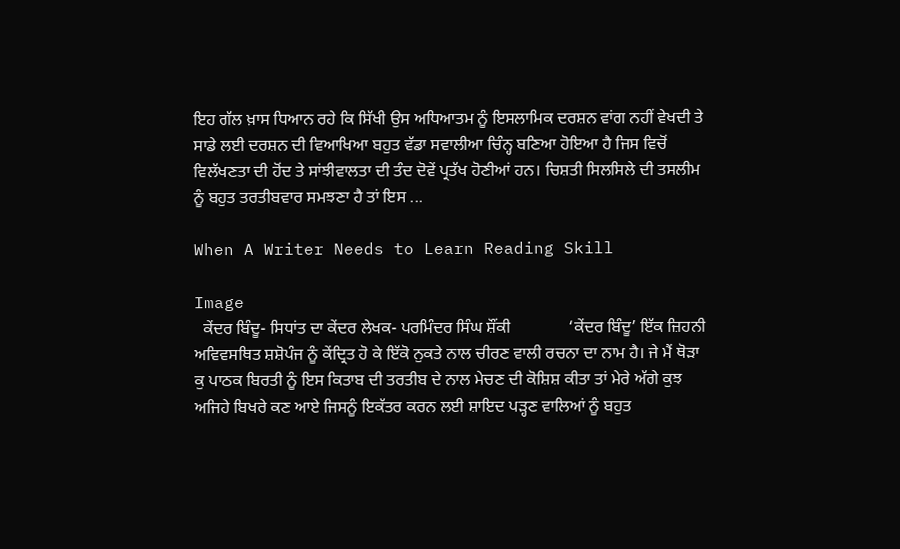ਇਹ ਗੱਲ ਖ਼ਾਸ ਧਿਆਨ ਰਹੇ ਕਿ ਸਿੱਖੀ ਉਸ ਅਧਿਆਤਮ ਨੂੰ ਇਸਲਾਮਿਕ ਦਰਸ਼ਨ ਵਾਂਗ ਨਹੀਂ ਵੇਖਦੀ ਤੇ ਸਾਡੇ ਲਈ ਦਰਸ਼ਨ ਦੀ ਵਿਆਖਿਆ ਬਹੁਤ ਵੱਡਾ ਸਵਾਲੀਆ ਚਿੰਨ੍ਹ ਬਣਿਆ ਹੋਇਆ ਹੈ ਜਿਸ ਵਿਚੋਂ ਵਿਲੱਖਣਤਾ ਦੀ ਹੋਂਦ ਤੇ ਸਾਂਝੀਵਾਲਤਾ ਦੀ ਤੰਦ ਦੋਵੇਂ ਪ੍ਰਤੱਖ ਹੋਣੀਆਂ ਹਨ। ਚਿਸ਼ਤੀ ਸਿਲਸਿਲੇ ਦੀ ਤਸਲੀਮ ਨੂੰ ਬਹੁਤ ਤਰਤੀਬਵਾਰ ਸਮਝਣਾ ਹੈ ਤਾਂ ਇਸ ...

When A Writer Needs to Learn Reading Skill

Image
  ਕੇਂਦਰ ਬਿੰਦੂ- ਸਿਧਾਂਤ ਦਾ ਕੇਂਦਰ ਲੇਖਕ- ਪਰਮਿੰਦਰ ਸਿੰਘ ਸ਼ੌਂਕੀ              ‘ਕੇਂਦਰ ਬਿੰਦੂ’ ਇੱਕ ਜ਼ਿਹਨੀ ਅਵਿਵਸਥਿਤ ਸ਼ਸ਼ੋਪੰਜ ਨੂੰ ਕੇਂਦ੍ਰਿਤ ਹੋ ਕੇ ਇੱਕੋ ਨੁਕਤੇ ਨਾਲ ਚੀਰਣ ਵਾਲੀ ਰਚਨਾ ਦਾ ਨਾਮ ਹੈ। ਜੇ ਮੈਂ ਥੋੜਾ ਕੁ ਪਾਠਕ ਬਿਰਤੀ ਨੂੰ ਇਸ ਕਿਤਾਬ ਦੀ ਤਰਤੀਬ ਦੇ ਨਾਲ ਮੇਚਣ ਦੀ ਕੋਸ਼ਿਸ਼ ਕੀਤਾ ਤਾਂ ਮੇਰੇ ਅੱਗੇ ਕੁਝ ਅਜਿਹੇ ਬਿਖਰੇ ਕਣ ਆਏ ਜਿਸਨੂੰ ਇਕੱਤਰ ਕਰਨ ਲਈ ਸ਼ਾਇਦ ਪੜ੍ਹਣ ਵਾਲਿਆਂ ਨੂੰ ਬਹੁਤ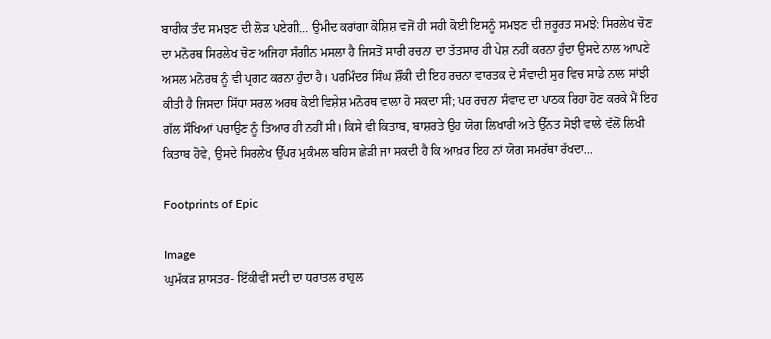ਬਾਰੀਕ ਤੰਦ ਸਮਝਣ ਦੀ ਲੋੜ ਪਏਗੀ... ਉਮੀਦ ਕਰਾਂਗਾ ਕੋਸ਼ਿਸ਼ ਵਜੋਂ ਹੀ ਸਹੀ ਕੋਈ ਇਸਨੂੰ ਸਮਝਣ ਦੀ ਜ਼ਰੂਰਤ ਸਮਝੇ: ਸਿਰਲੇਖ ਚੋਣ ਦਾ ਮਨੋਰਥ ਸਿਰਲੇਖ ਚੋਣ ਅਜਿਹਾ ਸੰਗੀਨ ਮਸਲਾ ਹੈ ਜਿਸਤੋਂ ਸਾਰੀ ਰਚਨਾ ਦਾ ਤੱਤਸਾਰ ਹੀ ਪੇਸ਼ ਨਹੀਂ ਕਰਨਾ ਹੁੰਦਾ ਉਸਦੇ ਨਾਲ ਆਪਣੇ ਅਸਲ ਮਨੋਰਥ ਨੂੰ ਵੀ ਪ੍ਰਗਟ ਕਰਨਾ ਹੁੰਦਾ ਹੈ। ਪਰਮਿੰਦਰ ਸਿੰਘ ਸ਼ੌਂਕੀ ਦੀ ਇਹ ਰਚਨਾ ਵਾਰਤਕ ਦੇ ਸੰਵਾਦੀ ਸੁਰ ਵਿਚ ਸਾਡੇ ਨਾਲ ਸਾਂਝੀ ਕੀਤੀ ਹੈ ਜਿਸਦਾ ਸਿੱਧਾ ਸਰਲ ਅਰਥ ਕੋਈ ਵਿਸ਼ੇਸ਼ ਮਨੋਰਥ ਵਾਲਾ ਹੋ ਸਕਦਾ ਸੀ; ਪਰ ਰਚਨਾ ਸੰਵਾਦ ਦਾ ਪਾਠਕ ਰਿਹਾ ਹੋਣ ਕਰਕੇ ਮੈਂ ਇਹ ਗੱਲ ਸੌਖਿਆਂ ਪਚਾਉਣ ਨੂੰ ਤਿਆਰ ਹੀ ਨਹੀਂ ਸੀ। ਕਿਸੇ ਵੀ ਕਿਤਾਬ, ਬਾਸ਼ਰਤੇ ਉਹ ਯੋਗ ਲਿਖਾਰੀ ਅਤੇ ਉੱਨਤ ਸੋਝੀ ਵਾਲੇ ਵੱਲੋਂ ਲਿਖੀ ਕਿਤਾਬ ਹੋਵੇ, ਉਸਦੇ ਸਿਰਲੇਖ ਉੱਪਰ ਮੁਕੰਮਲ ਬਹਿਸ ਛੇੜੀ ਜਾ ਸਕਦੀ ਹੈ ਕਿ ਆਖ਼ਰ ਇਹ ਨਾਂ ਯੋਗ ਸਮਰੱਥਾ ਰੱਖਦਾ...

Footprints of Epic

Image
ਘੁਮੱਕੜ ਸ਼ਾਸਤਰ- ਇੱਕੀਵੀਂ ਸਦੀ ਦਾ ਧਰਾਤਲ ਰਾਹੁਲ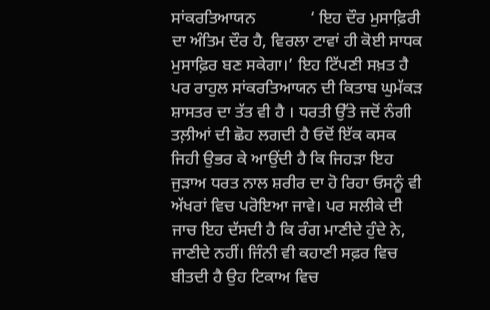ਸਾਂਕਰਤਿਆਯਨ             ‘ ਇਹ ਦੌਰ ਮੁਸਾਫ਼ਿਰੀ ਦਾ ਅੰਤਿਮ ਦੌਰ ਹੈ, ਵਿਰਲਾ ਟਾਵਾਂ ਹੀ ਕੋਈ ਸਾਧਕ ਮੁਸਾਫ਼ਿਰ ਬਣ ਸਕੇਗਾ।’ ਇਹ ਟਿੱਪਣੀ ਸਖ਼ਤ ਹੈ ਪਰ ਰਾਹੁਲ ਸਾਂਕਰਤਿਆਯਨ ਦੀ ਕਿਤਾਬ ਘੁਮੱਕੜ ਸ਼ਾਸਤਰ ਦਾ ਤੱਤ ਵੀ ਹੈ । ਧਰਤੀ ਉੱਤੇ ਜਦੋਂ ਨੰਗੀ ਤਲ਼ੀਆਂ ਦੀ ਛੋਹ ਲਗਦੀ ਹੈ ਓਦੋਂ ਇੱਕ ਕਸਕ ਜਿਹੀ ਉਭਰ ਕੇ ਆਉਂਦੀ ਹੈ ਕਿ ਜਿਹੜਾ ਇਹ ਜੁੜਾਅ ਧਰਤ ਨਾਲ ਸ਼ਰੀਰ ਦਾ ਹੋ ਰਿਹਾ ਓਸਨੂੰ ਵੀ ਅੱਖਰਾਂ ਵਿਚ ਪਰੋਇਆ ਜਾਵੇ। ਪਰ ਸਲੀਕੇ ਦੀ ਜਾਚ ਇਹ ਦੱਸਦੀ ਹੈ ਕਿ ਰੰਗ ਮਾਣੀਦੇ ਹੁੰਦੇ ਨੇ, ਜਾਣੀਦੇ ਨਹੀਂ। ਜਿੰਨੀ ਵੀ ਕਹਾਣੀ ਸਫ਼ਰ ਵਿਚ ਬੀਤਦੀ ਹੈ ਉਹ ਟਿਕਾਅ ਵਿਚ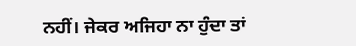ਨਹੀਂ। ਜੇਕਰ ਅਜਿਹਾ ਨਾ ਹੁੰਦਾ ਤਾਂ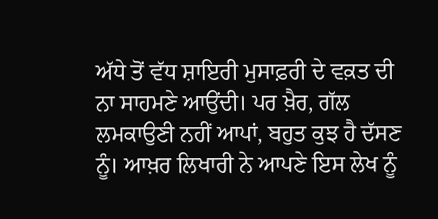ਅੱਧੇ ਤੋਂ ਵੱਧ ਸ਼ਾਇਰੀ ਮੁਸਾਫ਼ਰੀ ਦੇ ਵਕ਼ਤ ਦੀ ਨਾ ਸਾਹਮਣੇ ਆਉਂਦੀ। ਪਰ ਖ਼ੈਰ, ਗੱਲ ਲਮਕਾਉਣੀ ਨਹੀਂ ਆਪਾਂ, ਬਹੁਤ ਕੁਝ ਹੈ ਦੱਸਣ ਨੂੰ। ਆਖ਼ਰ ਲਿਖਾਰੀ ਨੇ ਆਪਣੇ ਇਸ ਲੇਖ ਨੂੰ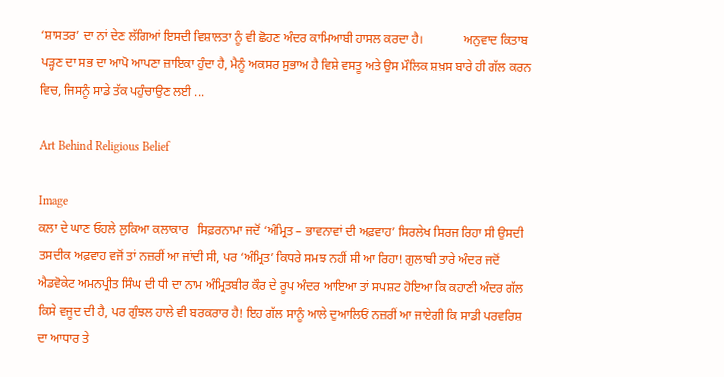‘ਸ਼ਾਸਤਰ’ ਦਾ ਨਾਂ ਦੇਣ ਲੱਗਿਆਂ ਇਸਦੀ ਵਿਸ਼ਾਲਤਾ ਨੂੰ ਵੀ ਛੋਹਣ ਅੰਦਰ ਕਾਮਿਆਬੀ ਹਾਸਲ ਕਰਦਾ ਹੈ।             ਅਨੁਵਾਦ ਕਿਤਾਬ ਪੜ੍ਹਣ ਦਾ ਸਭ ਦਾ ਆਪੋ ਆਪਣਾ ਜ਼ਾਇਕਾ ਹੁੰਦਾ ਹੈ, ਮੈਨੂੰ ਅਕਸਰ ਸੁਭਾਅ ਹੈ ਵਿਸ਼ੇ ਵਸਤੂ ਅਤੇ ਉਸ ਮੌਲਿਕ ਸ਼ਖ਼ਸ ਬਾਰੇ ਹੀ ਗੱਲ ਕਰਨ ਵਿਚ, ਜਿਸਨੂੰ ਸਾਡੇ ਤੱਕ ਪਹੁੰਚਾਉਣ ਲਈ ...

Art Behind Religious Belief

Image
ਕਲਾ ਦੇ ਘਾਣ ਓਹਲੇ ਲੁਕਿਆ ਕਲਾਕਾਰ   ਸਿਫ਼ਰਨਾਮਾ ਜਦੋਂ ‘ਅੰਮ੍ਰਿਤ – ਭਾਵਨਾਵਾਂ ਦੀ ਅਫ਼ਵਾਹ’ ਸਿਰਲੇਖ ਸਿਰਜ ਰਿਹਾ ਸੀ ਉਸਦੀ ਤਸਦੀਕ ਅਫ਼ਵਾਹ ਵਜੋਂ ਤਾਂ ਨਜ਼ਰੀਂ ਆ ਜਾਂਦੀ ਸੀ, ਪਰ ‘ਅੰਮ੍ਰਿਤ’ ਕਿਧਰੇ ਸਮਝ ਨਹੀਂ ਸੀ ਆ ਰਿਹਾ! ਗੁਲਾਬੀ ਤਾਰੇ ਅੰਦਰ ਜਦੋਂ ਐਡਵੋਕੇਟ ਅਮਨਪ੍ਰੀਤ ਸਿੰਘ ਦੀ ਧੀ ਦਾ ਨਾਮ ਅੰਮ੍ਰਿਤਬੀਰ ਕੌਰ ਦੇ ਰੂਪ ਅੰਦਰ ਆਇਆ ਤਾਂ ਸਪਸ਼ਟ ਹੋਇਆ ਕਿ ਕਹਾਣੀ ਅੰਦਰ ਗੱਲ ਕਿਸੇ ਵਜੂਦ ਦੀ ਹੈ, ਪਰ ਗੁੰਝਲ ਹਾਲੇ ਵੀ ਬਰਕਰਾਰ ਹੈ! ਇਹ ਗੱਲ ਸਾਨੂੰ ਆਲੇ ਦੁਆਲਿਓਂ ਨਜ਼ਰੀਂ ਆ ਜਾਏਗੀ ਕਿ ਸਾਡੀ ਪਰਵਰਿਸ਼ ਦਾ ਆਧਾਰ ਤੇ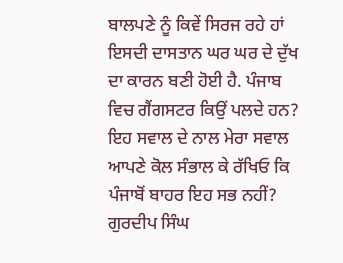ਬਾਲਪਣੇ ਨੂੰ ਕਿਵੇਂ ਸਿਰਜ ਰਹੇ ਹਾਂ ਇਸਦੀ ਦਾਸਤਾਨ ਘਰ ਘਰ ਦੇ ਦੁੱਖ ਦਾ ਕਾਰਨ ਬਣੀ ਹੋਈ ਹੈ. ਪੰਜਾਬ ਵਿਚ ਗੈਂਗਸਟਰ ਕਿਉਂ ਪਲਦੇ ਹਨ? ਇਹ ਸਵਾਲ ਦੇ ਨਾਲ ਮੇਰਾ ਸਵਾਲ ਆਪਣੇ ਕੋਲ ਸੰਭਾਲ ਕੇ ਰੱਖਿਓ ਕਿ ਪੰਜਾਬੋਂ ਬਾਹਰ ਇਹ ਸਭ ਨਹੀਂ? ਗੁਰਦੀਪ ਸਿੰਘ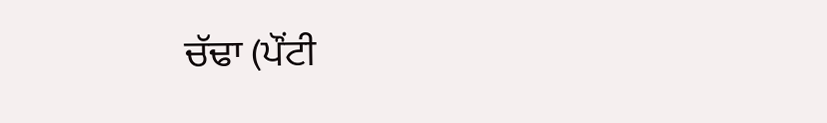ਚੱਢਾ (ਪੌਂਟੀ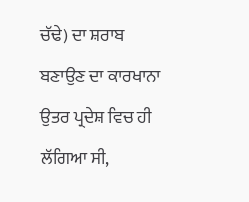ਚੱਢੇ) ਦਾ ਸ਼ਰਾਬ ਬਣਾਉਣ ਦਾ ਕਾਰਖਾਨਾ ਉਤਰ ਪ੍ਰਦੇਸ਼ ਵਿਚ ਹੀ ਲੱਗਿਆ ਸੀ,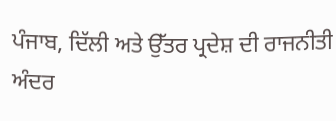ਪੰਜਾਬ, ਦਿੱਲੀ ਅਤੇ ਉੱਤਰ ਪ੍ਰਦੇਸ਼ ਦੀ ਰਾਜਨੀਤੀ ਅੰਦਰ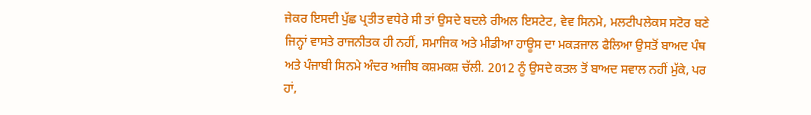ਜੇਕਰ ਇਸਦੀ ਪੁੱਛ ਪ੍ਰਤੀਤ ਵਧੇਰੇ ਸੀ ਤਾਂ ਉਸਦੇ ਬਦਲੇ ਰੀਅਲ ਇਸਟੇਟ, ਵੇਵ ਸਿਨਮੇ, ਮਲਟੀਪਲੇਕਸ ਸਟੋਰ ਬਣੇ ਜਿਨ੍ਹਾਂ ਵਾਸਤੇ ਰਾਜਨੀਤਕ ਹੀ ਨਹੀਂ, ਸਮਾਜਿਕ ਅਤੇ ਮੀਡੀਆ ਹਾਊਸ ਦਾ ਮਕੜਜਾਲ ਫੈਲਿਆ ਉਸਤੋਂ ਬਾਅਦ ਪੰਥ ਅਤੇ ਪੰਜਾਬੀ ਸਿਨਮੇ ਅੰਦਰ ਅਜੀਬ ਕਸ਼ਮਕਸ਼ ਚੱਲੀ. 2012 ਨੂੰ ਉਸਦੇ ਕਤਲ ਤੋਂ ਬਾਅਦ ਸਵਾਲ ਨਹੀਂ ਮੁੱਕੇ, ਪਰ ਹਾਂ,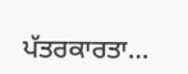ਪੱਤਰਕਾਰਤਾ...